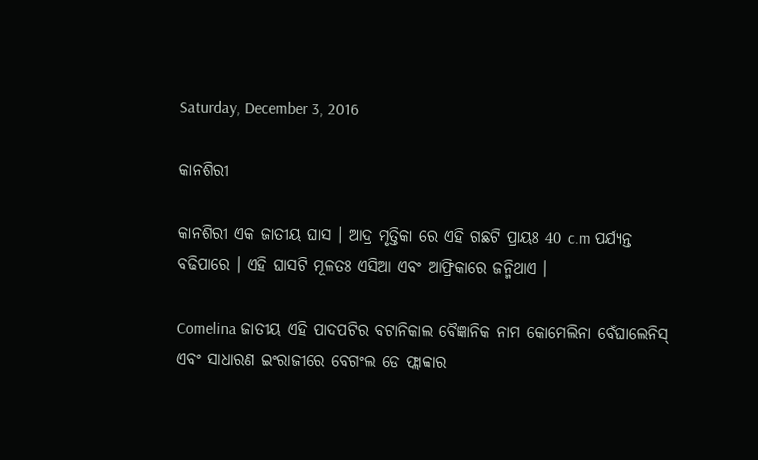Saturday, December 3, 2016

କାନଶିରୀ

କାନଶିରୀ ଏକ ଜାତୀୟ ଘାସ । ଆଦ୍ର ମୃତ୍ତିକା ରେ ଏହି ଗଛଟି ପ୍ରାୟଃ 40 c.m ପର୍ଯ୍ୟନ୍ତ ବଢିପାରେ । ଏହି ଘାସଟି ମୂଳତଃ ଏସିଆ ଏବଂ ଆଫ୍ରିକାରେ ଜନ୍ମିଥାଏ ।

Comelina ଜାତୀୟ ଏହି ପାଦପଟିର ବଟାନିକାଲ ବୈଜ୍ଞାନିକ ନାମ କୋମେଲିନା ବେଁଘାଲେନିସ୍ ଏବଂ ସାଧାରଣ ଇଂରାଜୀରେ ବେଗଂଲ ଡେ ଫ୍ଲାବ୍ଵାର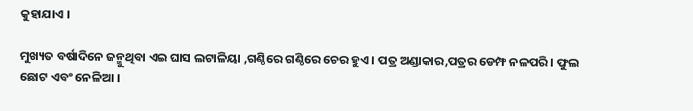କୁହାଯାଏ ।

ମୁଖ୍ୟତ ବର୍ଷାଦିନେ ଜନ୍ମୁଥିବା ଏଇ ଘାସ ଲଟାଳିୟା ,ଗଣ୍ଠିରେ ଗଣ୍ଠିରେ ଚେର ହୁଏ । ପତ୍ର ଅଣ୍ଡାକାର,ପତ୍ରର ଡେମ୍ଫ ନଳପରି । ଫୁଲ ଛୋଟ ଏବଂ ନେଳିଆ ।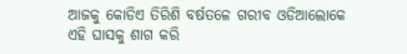ଆଜକୁ କୋଡିଏ ତିରିଶି ବର୍ଷତଳେ ଗରୀବ ଓଡିଆଲୋକେ ଏହି ଘାସକୁ ଶାଗ କରି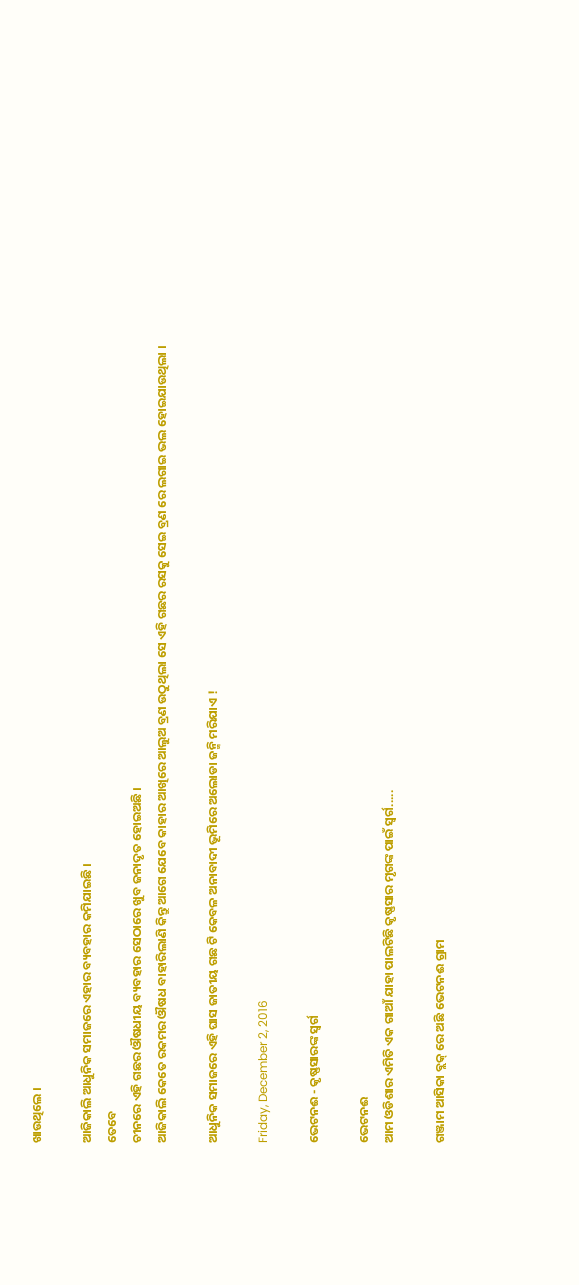ଖାଉଥିଲେ ।

ଆଜିକାଲି ଆଧୁନିକ ସମାଜରେ ଏହାର ବ୍ୟବହାର କମିଯାଇଛି ।
ତେବେ
ଚୀନରେ ଏହି ଗଛର ଔଷଧୀୟ ବ୍ୟବହାର ସେଠାରେ ଖୁବ ଜନାଦୃତ ହୋଇଅଛି ।
ଆଜିକାଲି କେତେ ରକମର ଔଷଧ ବାହାରିଲାଣି କିନ୍ତୁ ଆଗେ ଯେବେ କାହାର ଆଖିରେ ଆଲୁଅ ବ୍ରଣ ଉଠୁଥିଲା ସେ ଏହି ଗଛର ରସକୁ ସେଇ ବ୍ରଣ ରେ ଲଗାଇ ଭଲ ହୋଇଯାଉଥିଲା ।

ଆଧୁନିକ ସମାଜରେ ଏହି ଘାସ ଜାତୀୟ ଗଛ ଟି କେବଳ ଅନାବାଦୀ ଭୂମିରେ ଅଲୋଡା ଜନ୍ମି ମରିଯାଏ !

Friday, December 2, 2016

ଭେଟନଈ - କୃଷ୍ଣସାରଙ୍କ ସ୍ବର୍ଗ

ଭେଟନଈ
ଆମ ଓଡିଶାର ଏମିତି ଏକ ଗାଆଁ ଯାହା ପାଲଟିଛି କୃଷ୍ଣସାର ମୃଗଙ୍କ ପାଇଁ ସ୍ବର୍ଗ.....

ଗଞ୍ଜାମ ଆସିକା ବ୍ଲକ୍ ରେ ଅଛି ଭେଟନଈ ଗ୍ରାମ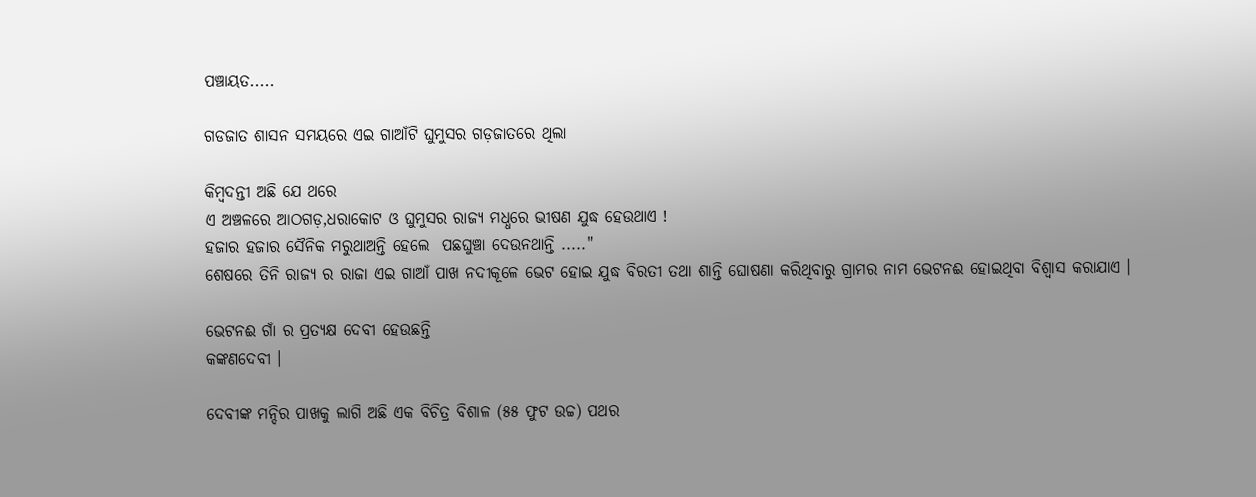ପଞ୍ଚାୟତ.....

ଗଡଜାତ ଶାସନ ସମୟରେ ଏଇ ଗାଆଁଟି ଘୁମୁସର ଗଡ଼ଜାତରେ ଥିଲା

କିମ୍ବଦନ୍ତୀ ଅଛି ଯେ ଥରେ
ଏ ଅଞ୍ଚଳରେ ଆଠଗଡ଼,ଧରାକୋଟ ଓ ଘୁମୁସର ରାଜ୍ୟ ମଧ୍ଧରେ ଭୀଷଣ ଯୁଦ୍ଧ ହେଉଥାଏ !
ହଜାର ହଜାର ସୈନିକ ମରୁଥାଅନ୍ତି ହେଲେ  ପଛଘୁଞ୍ଚା ଦେଉନଥାନ୍ତି ....."
ଶେଷରେ ତିନି ରାଜ୍ୟ ର ରାଜା ଏଇ ଗାଆଁ ପାଖ ନଦୀକୂଳେ ଭେଟ ହୋଇ ଯୁଦ୍ଧ ବିରତୀ ତଥା ଶାନ୍ତି ଘୋଷଣା କରିଥିବାରୁ ଗ୍ରାମର ନାମ ଭେଟନଈ ହୋଇଥିବା ବିଶ୍ବାସ କରାଯାଏ ।

ଭେଟନଈ ଗାଁ ର ପ୍ରତ୍ୟକ୍ଷ ଦେବୀ ହେଉଛନ୍ତି
କଙ୍କଣଦେବୀ ।

ଦେବୀଙ୍କ ମନ୍ଦିର ପାଖକୁ ଲାଗି ଅଛି ଏକ ବିଚିତ୍ର ବିଶାଳ (୫୫ ଫୁଟ ଉଚ୍ଚ) ପଥର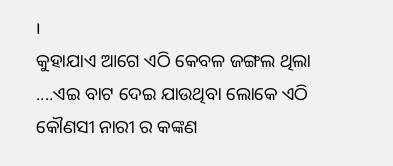।
କୁହାଯାଏ ଆଗେ ଏଠି କେବଳ ଜଙ୍ଗଲ ଥିଲା ....ଏଇ ବାଟ ଦେଇ ଯାଉଥିବା ଲୋକେ ଏଠି କୌଣସୀ ନାରୀ ର କଙ୍କଣ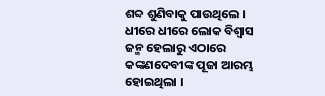ଶବ୍ଦ ଶୁଣିବାକୁ ପାଉଥିଲେ ।
ଧୀରେ ଧୀରେ ଲୋକ ବିଶ୍ବାସ ଜନ୍ମ ହେଲାରୁ ଏଠାରେ କଙ୍କଣଦେବୀଙ୍କ ପୂଜା ଆରମ୍ଭ ହୋଇଥିଲା ।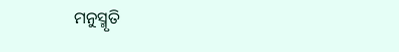ମନୁସ୍ମୃତି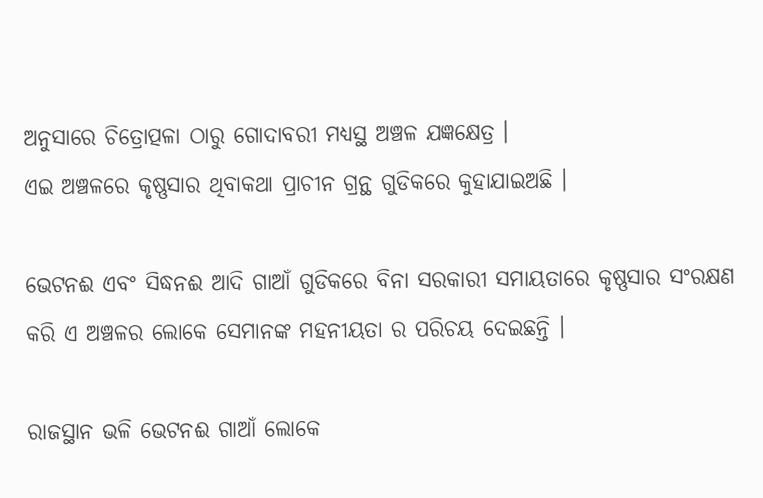ଅନୁସାରେ ଚିତ୍ରୋତ୍ପଳା ଠାରୁ ଗୋଦାବରୀ ମଧ୍ୟସ୍ଥ ଅଞ୍ଚଳ ଯଜ୍ଞକ୍ଷେତ୍ର ।
ଏଇ ଅଞ୍ଚଳରେ କୃଷ୍ଣସାର ଥିବାକଥା ପ୍ରାଚୀନ ଗ୍ରନ୍ଥ ଗୁଡିକରେ କୁହାଯାଇଅଛି ।

ଭେଟନଈ ଏବଂ ସିଦ୍ଧନଈ ଆଦି ଗାଆଁ ଗୁଡିକରେ ବିନା ସରକାରୀ ସମାୟତାରେ କୃଷ୍ଣସାର ସଂରକ୍ଷଣ କରି ଏ ଅଞ୍ଚଳର ଲୋକେ ସେମାନଙ୍କ ମହନୀୟତା ର ପରିଚୟ ଦେଇଛନ୍ତି ।

ରାଜସ୍ଥାନ ଭଳି ଭେଟନଈ ଗାଆଁ ଲୋକେ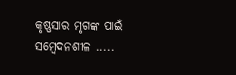କୃଷ୍ଣସାର ମୃଗଙ୍କ ପାଇଁ ସମ୍ବେଦନଶୀଳ .....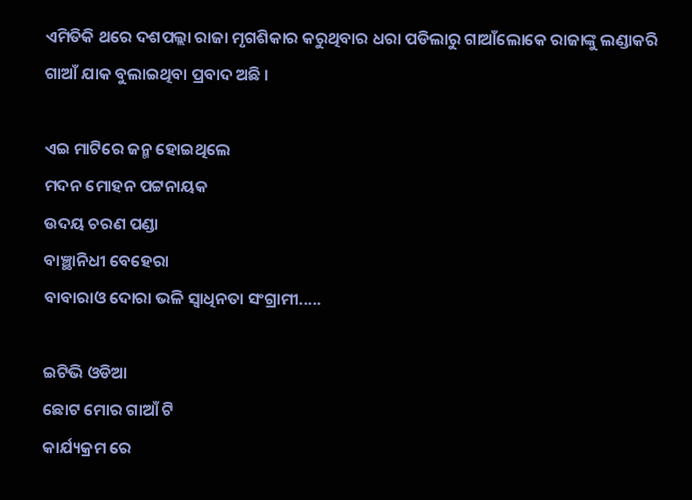ଏମିତିକି ଥରେ ଦଶପଲ୍ଲା ରାଜା ମୃଗଶିକାର କରୁଥିବାର ଧରା ପଡିଲାରୁ ଗାଆଁଲୋକେ ରାଜାଙ୍କୁ ଲଣ୍ଡାକରି ଗାଆଁ ଯାକ ବୁଲାଇଥିବା ପ୍ରବାଦ ଅଛି ।

ଏଇ ମାଟିରେ ଜନ୍ମ ହୋଇଥିଲେ
ମଦନ ମୋହନ ପଟ୍ଟନାୟକ
ଉଦୟ ଚରଣ ପଣ୍ଡା
ବାଞ୍ଛାନିଧୀ ବେହେରା
ବାବାରାଓ ଦୋରା ଭଳି ସ୍ବାଧିନତା ସଂଗ୍ରାମୀ.....

ଇଟିଭି ଓଡିଆ
ଛୋଟ ମୋର ଗାଆଁ ଟି
କାର୍ଯ୍ୟକ୍ରମ ରେ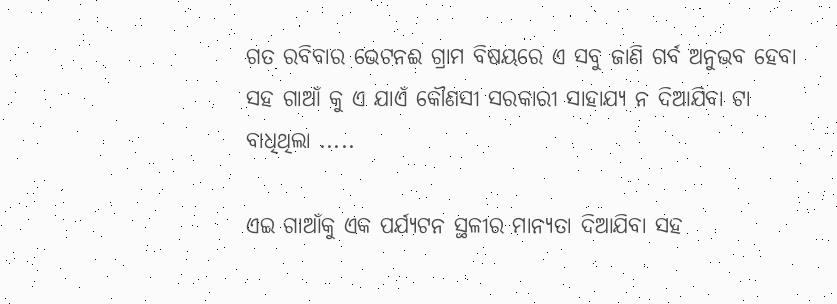ଗତ ରବିବାର ଭେଟନଈ ଗ୍ରାମ ବିଷୟରେ ଏ ସବୁ ଜାଣି ଗର୍ବ ଅନୁଭବ ହେବା ସହ ଗାଆଁ କୁ ଏ ଯାଏଁ କୌଣସୀ ସରକାରୀ ସାହାଯ୍ୟ ନ ଦିଆଯିବା ଟା ବାଧିଥିଲା .....

ଏଇ ଗାଆଁକୁ ଏକ ପର୍ଯ୍ୟଟନ ସ୍ଥଳୀର ମାନ୍ୟତା ଦିଆଯିବା ସହ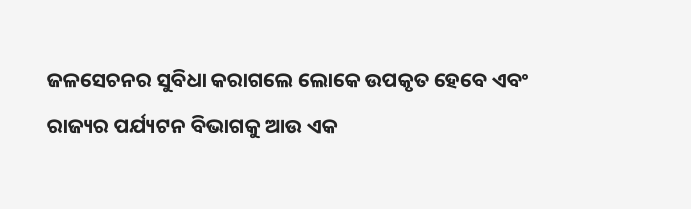ଜଳସେଚନର ସୁବିଧା କରାଗଲେ ଲୋକେ ଉପକୃତ ହେବେ ଏବଂ ରାଜ୍ୟର ପର୍ଯ୍ୟଟନ ବିଭାଗକୁ ଆଉ ଏକ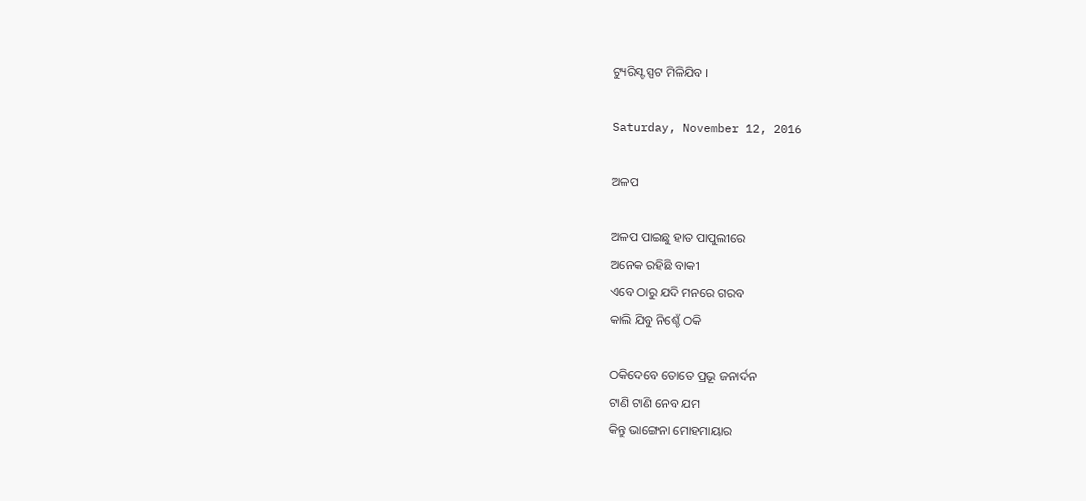ଟ୍ୟୁରିସ୍ଟ ସ୍ପଟ ମିଳିଯିବ ।

Saturday, November 12, 2016

ଅଳପ

ଅଳପ ପାଇଛୁ ହାତ ପାପୁଲୀରେ
ଅନେକ ରହିଛି ବାକୀ
ଏବେ ଠାରୁ ଯଦି ମନରେ ଗରବ
କାଲି ଯିବୁ ନିଶ୍ଚେଁ ଠକି

ଠକିଦେବେ ତୋତେ ପ୍ରଭୂ ଜନାର୍ଦନ
ଟାଣି ଟାଣି ନେବ ଯମ
କିନ୍ତୁ ଭାଙ୍ଗେନା ମୋହମାୟାର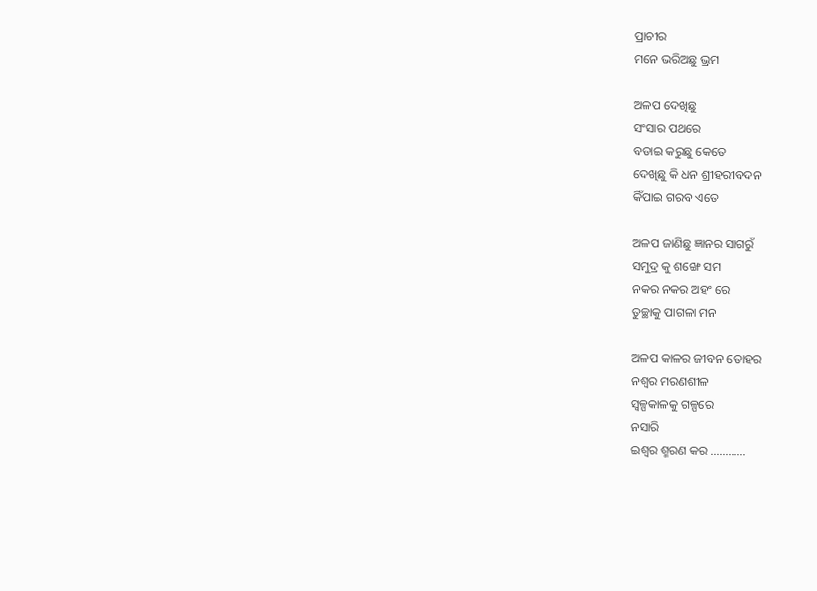ପ୍ରାଚୀର
ମନେ ଭରିଅଛୁ ଭ୍ରମ

ଅଳପ ଦେଖିଛୁ
ସଂସାର ପଥରେ
ବଡାଇ କରୁଛୁ କେତେ
ଦେଖିଛୁ କି ଧନ ଶ୍ରୀହରୀବଦନ
କିଁପାଇ ଗରବ ଏତେ

ଅଳପ ଜାଣିଛୁ ଜ୍ଞାନର ସାଗରୁଁ
ସମୁଦ୍ର କୁ ଶଙ୍ଖେ ସମ
ନକର ନକର ଅହଂ ରେ
ତୁଚ୍ଛାକୁ ପାଗଳା ମନ

ଅଳପ କାଳର ଜୀବନ ତୋହର
ନଶ୍ବର ମରଣଶୀଳ
ସ୍ବଳ୍ପକାଳକୁ ଗଳ୍ପରେ
ନସାରି
ଇଶ୍ବର ଶ୍ମରଣ କର ............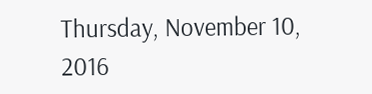Thursday, November 10, 2016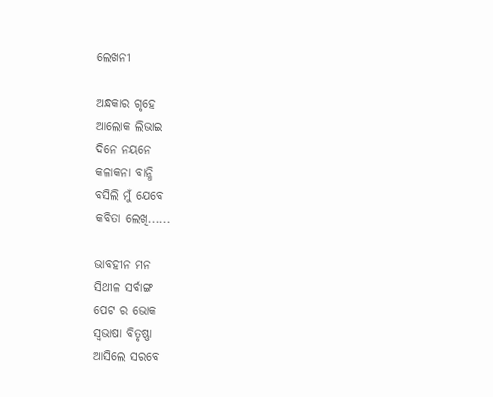ଲେଖନୀ

ଅନ୍ଧକାର ଗୃହେ
ଆଲୋକ ଲିଭାଇ
ଦିନେ ନୟନେ
କଳାକନା ବାନ୍ଧି
ବସିଲି ମୁଁ ଯେବେ
କବିତା ଲେଖି......

ଭାବହୀନ ମନ
ସିଥୀଳ ସର୍ବାଙ୍ଗ
ପେଟ ର ଭୋକ
ସ୍ବଭାଷା ବିତୃଷ୍ଣା
ଆସିଲେ ସରବେ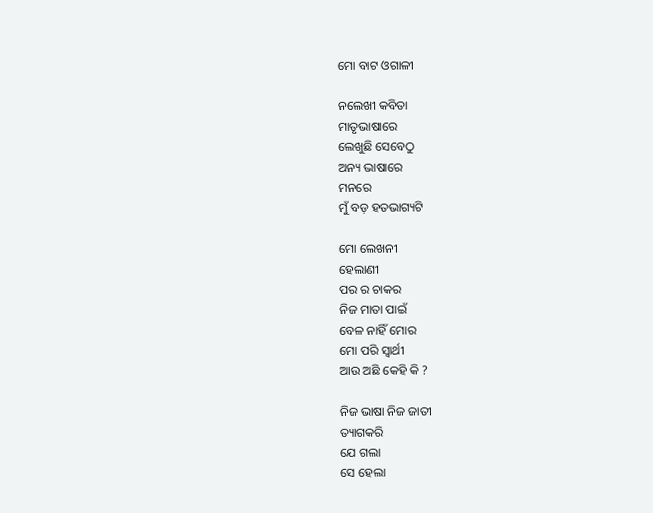ମୋ ବାଟ ଓଗାଳୀ

ନଲେଖୀ କବିତା
ମାତୃଭାଷାରେ
ଲେଖୁଛି ସେବେଠୁ
ଅନ୍ୟ ଭାଷାରେ
ମନରେ
ମୁଁ ବଡ଼ ହତଭାଗ୍ୟଟି

ମୋ ଲେଖନୀ
ହେଲାଣୀ
ପର ର ଚାକର
ନିଜ ମାତା ପାଇଁ
ବେଳ ନାହିଁ ମୋର
ମୋ ପରି ସ୍ବାର୍ଥୀ
ଆଉ ଅଛି କେହି କି ?

ନିଜ ଭାଷା ନିଜ ଜାତୀ
ତ୍ୟାଗକରି
ଯେ ଗଲା
ସେ ହେଲା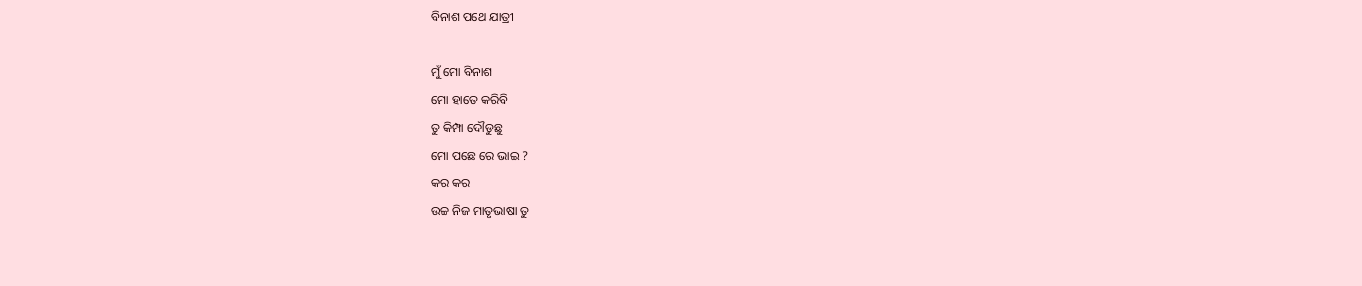ବିନାଶ ପଥେ ଯାତ୍ରୀ

ମୁଁ ମୋ ବିନାଶ
ମୋ ହାତେ କରିବି
ତୁ କିମ୍ପା ଦୌଡୁଛୁ
ମୋ ପଛେ ରେ ଭାଇ ?
କର କର
ଉଚ୍ଚ ନିଜ ମାତୃଭାଷା ତୁ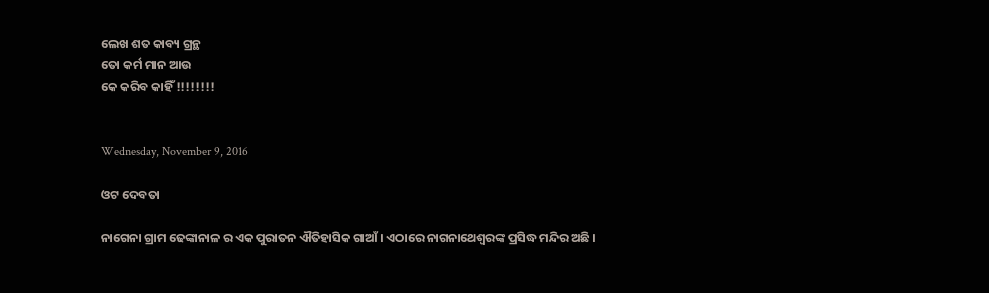ଲେଖ ଶତ କାବ୍ୟ ଗ୍ରନ୍ଥ
ତୋ କର୍ମ ମାନ ଆଉ
କେ କରିବ କାହିଁ !!!!!!!!


Wednesday, November 9, 2016

ଓଟ ଦେବତା

ନାଗେନା ଗ୍ରାମ ଢେଙ୍କାନାଳ ର ଏକ ପୁରାତନ ଐତିହାସିକ ଗାଆଁ । ଏଠାରେ ନାଗନାଥେଶ୍ବରଙ୍କ ପ୍ରସିଦ୍ଧ ମନ୍ଦିର ଅଛି ।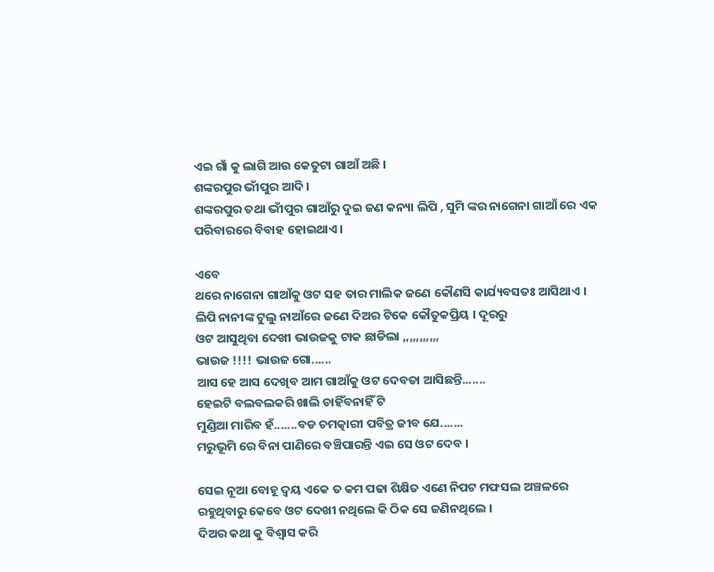ଏଇ ଗାଁ କୁ ଲାଗି ଆଉ କେତୁଟା ଗାଆଁ ଅଛି ।
ଶଙ୍କରପୁର ଭୀଁପୁର ଆଦି ।
ଶଙ୍କରପୁର ତଥା ଭୀଁପୁର ଗାଆଁରୁ ଦୁଇ ଜଣ କନ୍ୟା ଲିପି , ସୁମି ଙ୍କର ନାଗେନା ଗାଆଁ ରେ ଏକ ପରିବାରରେ ବିବାହ ହୋଇଥାଏ ।

ଏବେ
ଥରେ ନାଗେନା ଗାଆଁକୁ ଓଟ ସହ ତାର ମାଲିକ ଜଣେ କୌଣସି କାର୍ଯ୍ୟବସତଃ ଆସିଥାଏ ।
ଲିପି ନାନୀଙ୍କ ଟୁଲୁ ନାଆଁରେ ଜଣେ ଦିଅର ଟିକେ କୌତୁକପ୍ରିୟ । ଦୂରରୁ
ଓଟ ଆସୁଥିବା ଦେଖୀ ଭାଉଜକୁ ଟାକ ଛାଡିଲା ,,,,,,,,,,,
ଭାଉଜ !!!! ଭାଉଜ ଗୋ......
ଆସ ହେ ଆସ ଦେଖିବ ଆମ ଗାଆଁକୁ ଓଟ ଦେବତା ଆସିଛନ୍ତି.......
ହେଇଟି ବଲବଲକରି ଖାଲି ଚାହିଁବନାହିଁ ଟି
ମୁଣ୍ଡିଆ ମାରିବ ହଁ.......ବଡ ଚମତ୍କାରୀ ପବିତ୍ର ଜୀବ ଯେ.......
ମରୁଭୂମି ରେ ବିନା ପାଣିରେ ବଞ୍ଚିପାରନ୍ତି ଏଇ ସେ ଓଟ ଦେବ ।

ସେଇ ନୂଆ ବୋହୂ ଦ୍ବୟ ଏକେ ତ କମ ପଢା ଶିକ୍ଷିତ ଏଣେ ନିପଟ ମଫସଲ ଅଞ୍ଚଳରେ ରହୁଥିବାରୁ କେବେ ଓଟ ଦେଖୀ ନଥିଲେ କି ଠିକ ସେ ଜଣିନଥିଲେ ।
ଦିଅର କଥା କୁ ବିଶ୍ବାସ କରି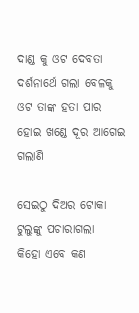ଦାଣ୍ଡ କୁ ଓଟ ଦେବତା ଦର୍ଶନାର୍ଥେ ଗଲା ବେଳକୁ ଓଟ ତାଙ୍କ ହତା ପାର ହୋଇ ଖଣ୍ଡେ ଦୂର ଆଗେଇ ଗଲାଣି

ସେଇଠୁ ଦିଅର ଟୋକା ଟୁଲୁଙ୍କୁ ପଚାରାଗଲା
କିହୋ ଏବେ କଣ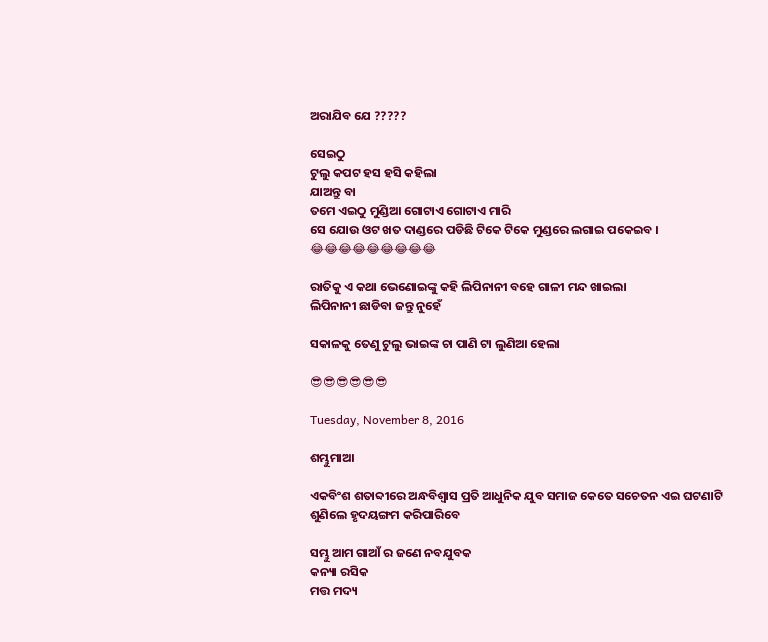ଅରାଯିବ ଯେ ?????

ସେଇଠୁ
ଟୁଲୁ କପଟ ହସ ହସି କହିଲା
ଯାଅନ୍ତୁ ବା
ତମେ ଏଇଠୁ ମୁଣ୍ଡିଆ ଗୋଟାଏ ଗୋଟାଏ ମାରି
ସେ ଯୋଉ ଓଟ ଖତ ଦାଣ୍ଡରେ ପଡିଛି ଟିକେ ଟିକେ ମୁଣ୍ଡରେ ଲଗାଇ ପକେଇବ ।
😂😂😂😂😂😂😂😂😂

ରାତିକୁ ଏ କଥା ଭେଣୋଇଙ୍କୁ କହି ଲିପିନାନୀ ବହେ ଗାଳୀ ମନ୍ଦ ଖାଇଲା
ଲିପିନାନୀ ଛାଡିବା ଜନ୍ତୁ ନୁହେଁ

ସକାଳକୁ ତେଣୁ ଟୁଲୁ ଭାଇଙ୍କ ଚା ପାଣି ଟା ଲୁଣିଆ ହେଲା

😎😎😎😎😎😎

Tuesday, November 8, 2016

ଶମ୍ଭୁମାଆ

ଏକବିଂଶ ଶତାବ୍ଦୀରେ ଅନ୍ଧବିଶ୍ବାସ ପ୍ରତି ଆଧୁନିକ ଯୁବ ସମାଜ କେତେ ସଚେତନ ଏଇ ଘଟଣାଟି
ଶୁଣିଲେ ହୃଦୟଙ୍ଗମ କରିପାରିବେ

ସମ୍ଭୁ ଆମ ଗାଆଁ ର ଜଣେ ନବଯୁବକ
କନ୍ୟା ରସିକ
ମତ୍ତ ମଦ୍ୟ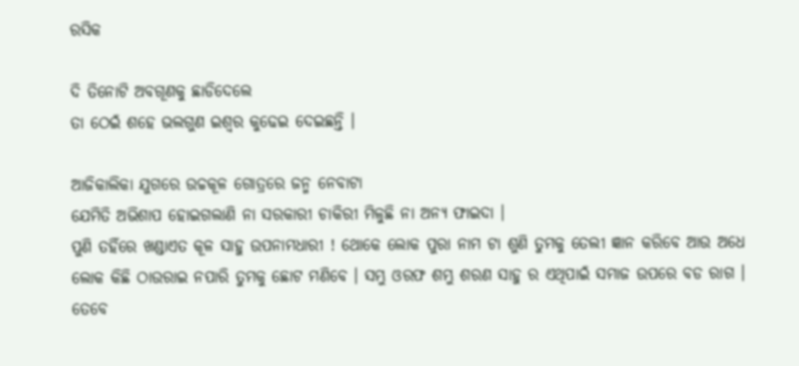ରସିକ

ଦି ତିନୋଟି ଅବଗୂଣକୁ ଛାଡିଦେଲେ
ତା ଠେଇଁ ଶହେ ଭଲଗୁଣ ଇଶ୍ବର କୁଢେଇ ଦେଇଛନ୍ତି ।

ଆଜିକାଲିକା ଯୁଗରେ ଉଚ୍ଚକୂଳ ଗୋତ୍ରରେ ଜନ୍ମ ନେବାଟା
ଯେମିତି ଅଭିଶାପ ହୋଇଗଲାଣି ନା ସରକାରୀ ଚାକିରୀ ମିଳୁଛି ନା ଅନ୍ୟ ଫାଇଦା ।
ପୁଣି ତହିଁରେ ଖଣ୍ଡାଏତ କୂଳ ସାହୁ ଉପନାମଧାରୀ ! ଥୋକେ ଲୋକ ପୁରା ନାମ ଟା ଶୁଣି ତୁମକୁ ତେଲୀ ଜ୍ଞାନ କରିବେ ଆଉ ଅଧେ ଲୋକ କିଛି ଠାଉରାଇ ନପାରି ତୁମକୁ ଛୋଟ ମଣିବେ । ସମ୍ଭୁ ଓରଫ ଶମ୍ଭୁ ଶରଣ ସାହୁ ର ଏଥିପାଇଁ ସମାଜ ଉପରେ ବଡ ରାଗ ।
ତେବେ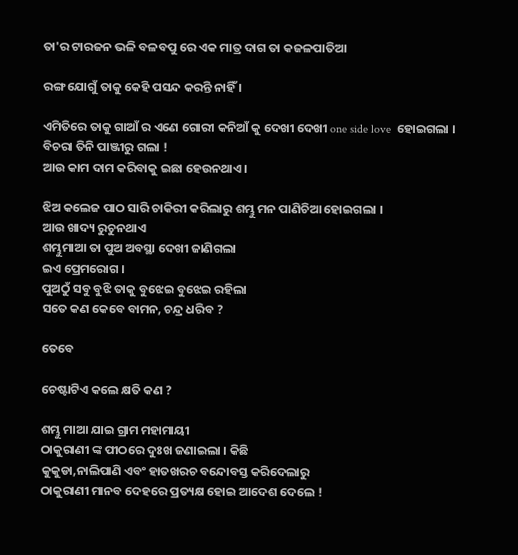ତା'ର ଟାରଜନ ଭଳି ବଳବପୁ ରେ ଏକ ମାତ୍ର ଦାଗ ତା କଜଳପାତିଆ

ରଙ୍ଗ ଯୋଗୁଁ ତାକୁ କେହି ପସନ୍ଦ କରନ୍ତି ନାହିଁ ।

ଏମିତିରେ ତାକୁ ଗାଆଁ ର ଏଣେ ଗୋରୀ କନିଆଁ କୁ ଦେଖୀ ଦେଖୀ one side love  ହୋଇଗଲା । ବିଚରା ତିନି ପାଞ୍ଜୀରୁ ଗଲା !
ଆଉ କାମ ଦାମ କରିବାକୁ ଇଛା ହେଉନଥାଏ ।

ଝିଅ କଲେଜ ପାଠ ସାରି ଚାକିରୀ କରିଲାରୁ ଶମ୍ଭୁ ମନ ପାଣିଚିଆ ହୋଇଗଲା ।
ଆଉ ଖାଦ୍ୟ ରୁଚୁନଥାଏ
ଶମ୍ଭୁମାଆ ତା ପୁଅ ଅବସ୍ଥା ଦେଖୀ ଜାଣିଗଲା
ଇଏ ପ୍ରେମରୋଗ ।
ପୁଅଠୁଁ ସବୁ ବୁଝି ତାକୁ ବୁଝେଇ ବୁଝେଇ ରହିଲା
ସତେ କଣ କେବେ ବାମନ, ଚନ୍ଦ୍ର ଧରିବ ?

ତେବେ

ଚେଷ୍ଟାଟିଏ କଲେ କ୍ଷତି କଣ ?

ଶମ୍ଭୁ ମାଆ ଯାଇ ଗ୍ରାମ ମହାମାୟୀ
ଠାକୁରାଣୀ ଙ୍କ ପୀଠରେ ଦୁଃଖ ଜଣାଇଲା । କିଛି
କୁକୁଡା,ନାଲିପାଣି ଏବଂ ହାତଖରଚ ବନ୍ଦୋବସ୍ତ କରିଦେଲାରୁ
ଠାକୁରାଣୀ ମାନବ ଦେହରେ ପ୍ରତ୍ୟକ୍ଷ ହୋଇ ଆଦେଶ ଦେଲେ !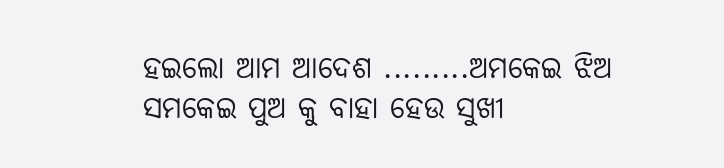ହଇଲୋ ଆମ ଆଦେଶ .........ଅମକେଇ ଝିଅ ସମକେଇ ପୁଅ କୁ ବାହା ହେଉ ସୁଖୀ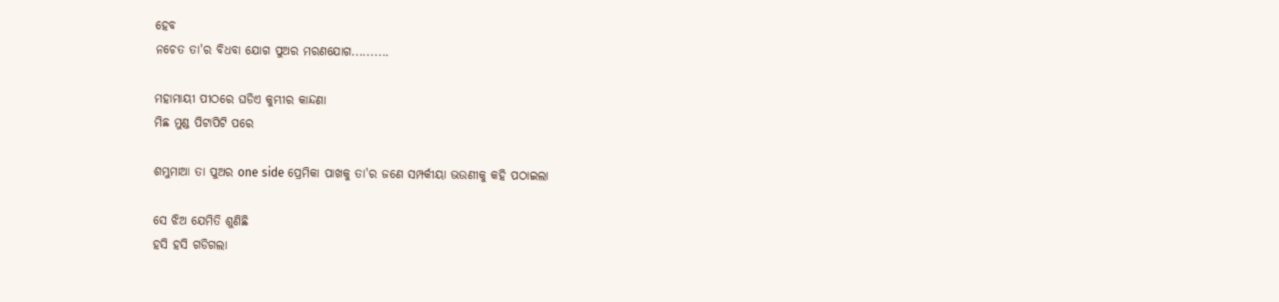ହେବ
ନଚେତ ତା'ର ବିଧବା ଯୋଗ ପୁଅର ମରଣଯୋଗ..........

ମହାମାୟୀ ପୀଠରେ ଘଡିଏ କୁମ୍ଭୀର କାନ୍ଦଣା
ମିଛ ମୁଣ୍ଡ ପିଟାପିଟି ପରେ

ଶମ୍ଭୁମାଆ ତା ପୁଅର one side ପ୍ରେମିକା ପାଖକୁ ତା'ର ଜଣେ ସମ୍ପର୍କୀୟା ଭଉଣୀକୁ କହି ପଠାଇଲା

ସେ ଝିଅ ଯେମିତି ଶୁଣିଛି
ହସି ହସି ଗଡିଗଲା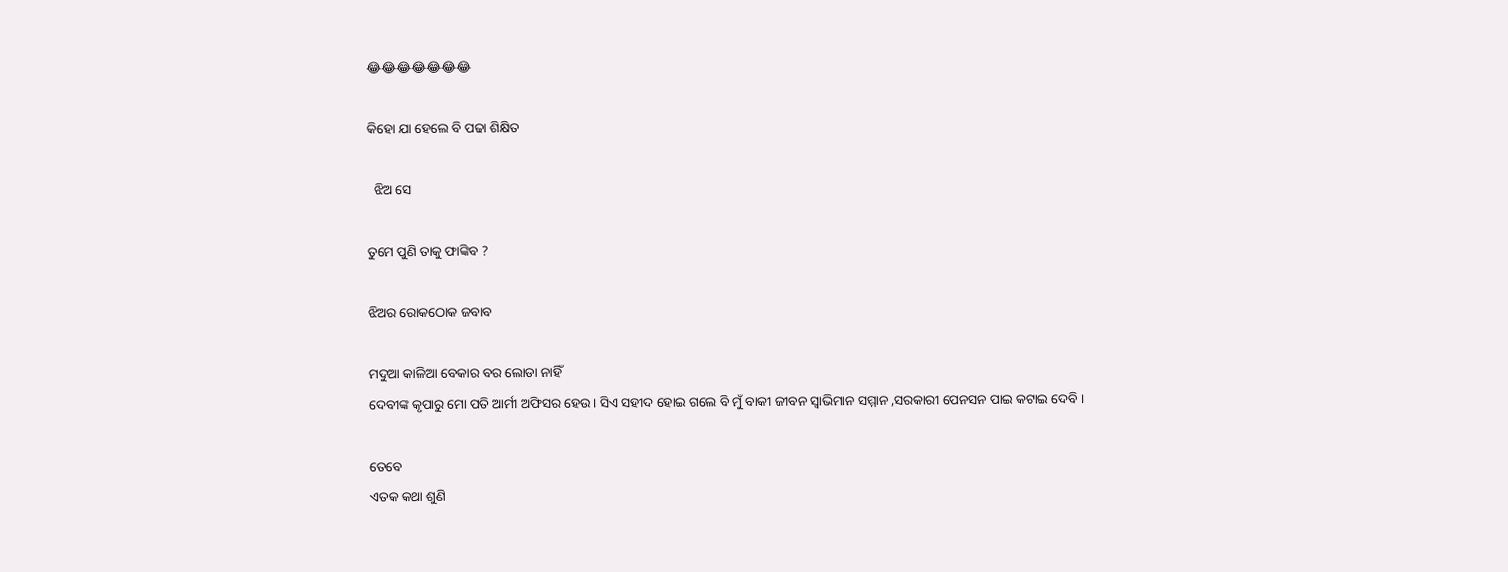😂😂😂😂😂😂😂

କିହୋ ଯା ହେଲେ ବି ପଢା ଶିକ୍ଷିତ

  ଝିଅ ସେ

ତୁମେ ପୁଣି ତାକୁ ଫାଙ୍କିବ ?

ଝିଅର ରୋକଠୋକ ଜବାବ

ମଦୁଆ କାଳିଆ ବେକାର ବର ଲୋଡା ନାହିଁ
ଦେବୀଙ୍କ କୃପାରୁ ମୋ ପତି ଆର୍ମୀ ଅଫିସର ହେଉ । ସିଏ ସହୀଦ ହୋଇ ଗଲେ ବି ମୁଁ ବାକୀ ଜୀବନ ସ୍ବାଭିମାନ ସମ୍ମାନ ,ସରକାରୀ ପେନସନ ପାଇ କଟାଇ ଦେବି ।

ତେବେ
ଏତକ କଥା ଶୁଣି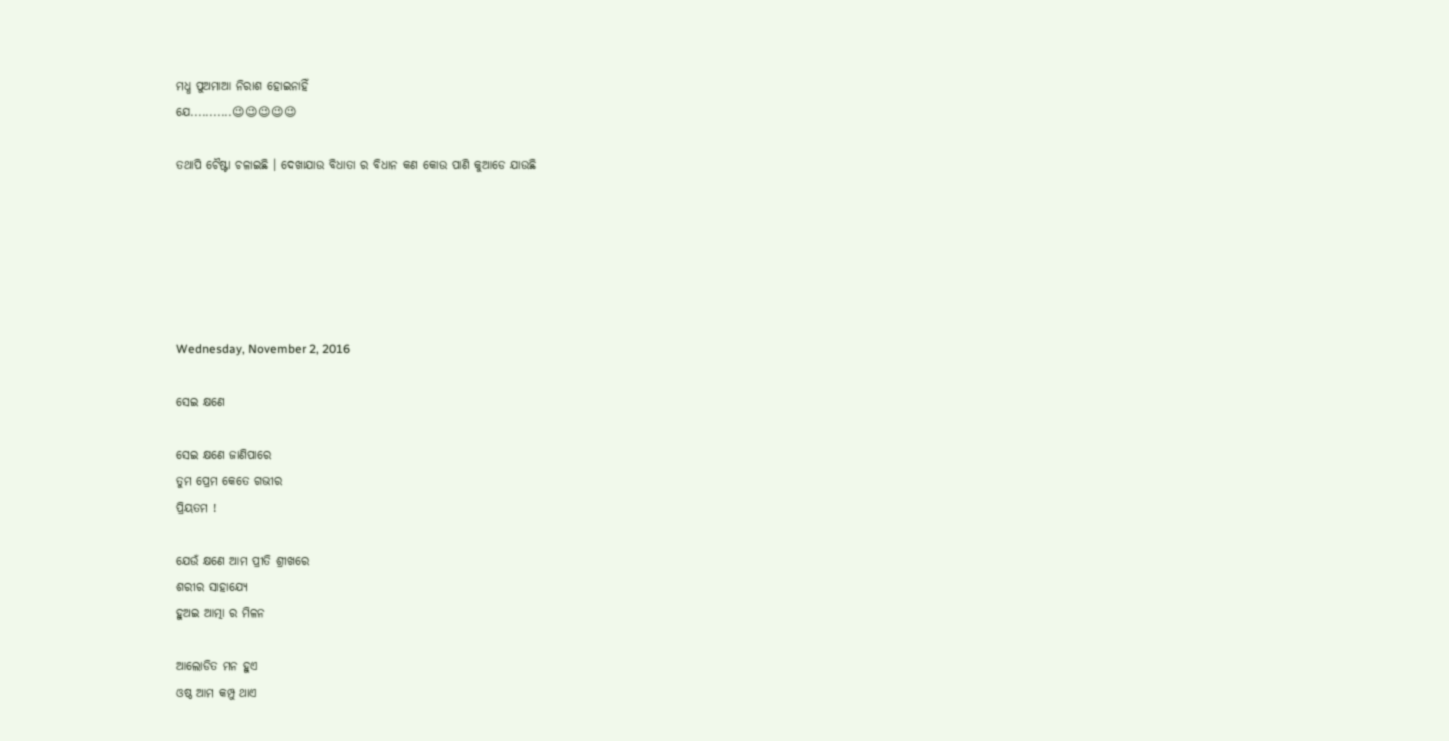ମଧ୍ଧ ପୁଅମାଆ ନିରାଶ ହୋଇନାହିଁ
ଯେ...........😉😉😉😉😉

ତଥାପି ଚୈଷ୍ଟା ଚଳାଇଛି । ଦେଖାଯାଉ ବିଧାତା ର ବିଧାନ କଣ କୋଉ ପାଣି କୁଆଡେ ଯାଉଛି






Wednesday, November 2, 2016

ସେଇ କ୍ଷଣେ

ସେଇ କ୍ଷଣେ ଜାଣିପାରେ
ତୁମ ପ୍ରେମ କେତେ ଗଭୀର
ପ୍ରିୟତମ !

ଯେଉଁ କ୍ଷଣେ ଆମ ପ୍ରୀତି ଶ୍ରୀଖରେ
ଶରୀର ସାହାଯ୍ୟେ
ହୁଅଇ ଆତ୍ମା ର ମିଳନ

ଆଲୋଡିତ ମନ ହୁଏ
ଓଷ୍ଠ ଆମ କମ୍ପୁ ଥାଏ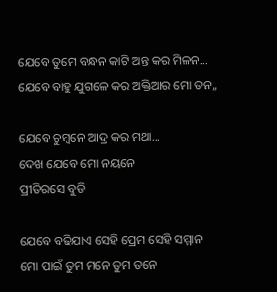ଯେବେ ତୁମେ ବନ୍ଧନ କାଟି ଅନ୍ତ କର ମିଳନ...
ଯେବେ ବାହୁ ଯୁଗଳେ କର ଅକ୍ତିଆର ମୋ ତନ,,

ଯେବେ ଚୁମ୍ବନେ ଆଦ୍ର କର ମଥା...
ଦେଖ ଯେବେ ମୋ ନୟନେ
ପ୍ରୀତିରସେ ବୁଡି

ଯେବେ ବଢିଯାଏ ସେହି ପ୍ରେମ ସେହି ସମ୍ମାନ
ମୋ ପାଇଁ ତୁମ ମନେ ତୁମ ତନେ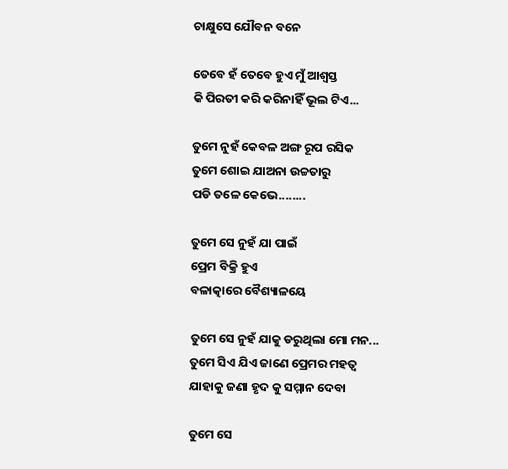ଚାକ୍ଷୁସେ ଯୌବନ ବନେ

ତେବେ ହଁ ତେବେ ହୁଏ ମୁଁ ଆଶ୍ବସ୍ତ
କି ପିରତୀ କରି କରିନାହିଁ ଭୂଲ ଟିଏ...

ତୁମେ ନୁହଁ କେବଳ ଅଙ୍ଗ ରୂପ ରସିକ
ତୁମେ ଶୋଇ ଯାଅନା ଉଚ୍ଚତାରୁ
ପଡି ତଳେ କେଭେ........

ତୁମେ ସେ ନୁହଁ ଯା ପାଇଁ
ପ୍ରେମ ବିକ୍ରି ହୁଏ
ବଳାତ୍କାରେ ବୈଶ୍ୟାଳୟେ

ତୁମେ ସେ ନୁହଁ ଯାକୁ ଡରୁଥିଲା ମୋ ମନ...
ତୁମେ ସିଏ ଯିଏ ଜାଣେ ପ୍ରେମର ମହତ୍ବ
ଯାହାକୁ ଜଣା ହୃଦ କୁ ସମ୍ମାନ ଦେବା

ତୁମେ ସେ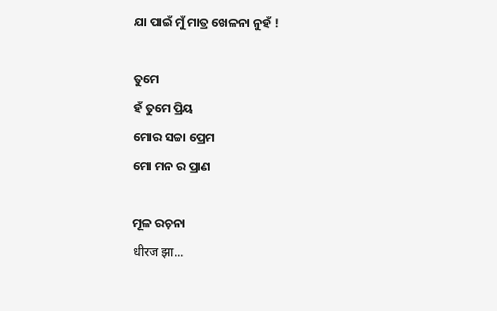ଯା ପାଇଁ ମୁଁ ମାତ୍ର ଖେଳନା ନୁହଁ !

ତୁମେ
ହଁ ତୁମେ ପ୍ରିୟ
ମୋର ସଚ୍ଚା ପ୍ରେମ
ମୋ ମନ ର ପ୍ରାଣ

ମୂଳ ରଚ଼ନା
धीरज झा...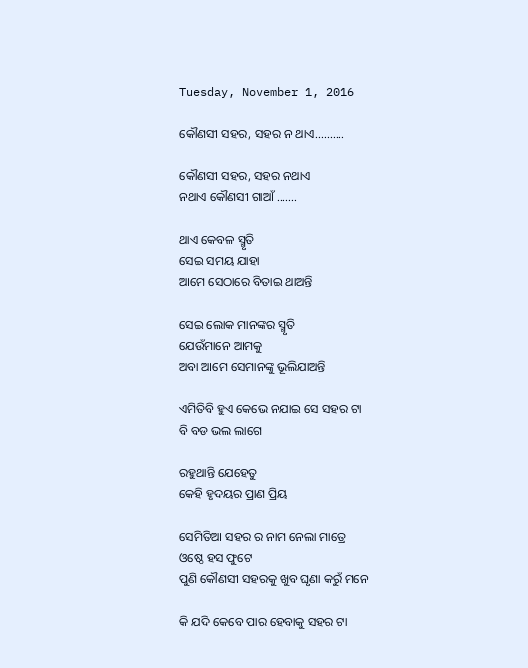Tuesday, November 1, 2016

କୌଣସୀ ସହର, ସହର ନ ଥାଏ..........

କୌଣସୀ ସହର, ସହର ନଥାଏ
ନଥାଏ କୌଣସୀ ଗାଆଁ .......

ଥାଏ କେବଳ ସ୍ମୃତି
ସେଇ ସମୟ ଯାହା
ଆମେ ସେଠାରେ ବିତାଇ ଥାଅନ୍ତି

ସେଇ ଲୋକ ମାନଙ୍କର ସ୍ମୃତି
ଯେଉଁମାନେ ଆମକୁ
ଅବା ଆମେ ସେମାନଙ୍କୁ ଭୂଲିଯାଅନ୍ତି

ଏମିତିବି ହୁଏ କେଭେ ନଯାଇ ସେ ସହର ଟା
ବି ବଡ ଭଲ ଲାଗେ

ରହୁଥାନ୍ତି ଯେହେତୁ
କେହି ହୃଦୟର ପ୍ରାଣ ପ୍ରିୟ

ସେମିତିଆ ସହର ର ନାମ ନେଲା ମାତ୍ରେ
ଓଷ୍ଠେ ହସ ଫୁଟେ
ପୁଣି କୌଣସୀ ସହରକୁ ଖୁବ ଘୃଣା କରୁଁ ମନେ

କି ଯଦି କେବେ ପାର ହେବାକୁ ସହର ଟା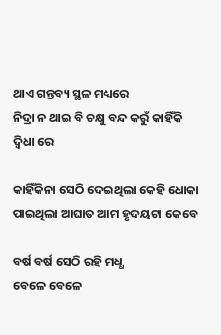ଥାଏ ଗନ୍ତବ୍ୟ ସ୍ଥଳ ମଧ୍ୟରେ
ନିଦ୍ରା ନ ଥାଇ ବି ଚକ୍ଷୁ ବନ୍ଦ କରୁଁ କାହିଁକି
ଦ୍ବିଧା ରେ

କାହିଁକିନା ସେଠି ଦେଇଥିଲା କେହି ଧୋକା
ପାଇଥିଲା ଆଘାତ ଆମ ହୃଦୟଟା କେବେ

ବର୍ଷ ବର୍ଷ ସେଠି ରହି ମଧ୍ଧ
ବେଳେ ବେଳେ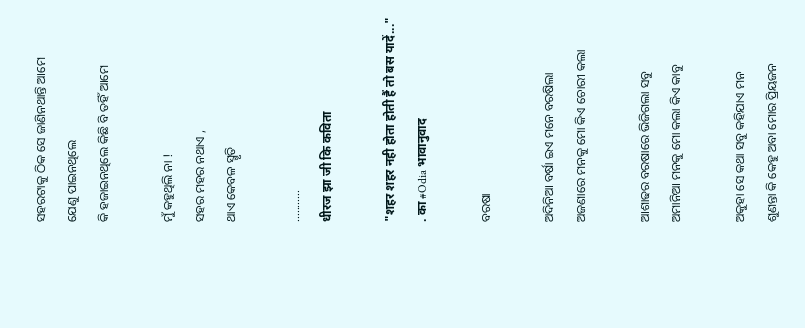ସହରଟାକୁ ଠିକ ସେ ଜାଣିନଥାନ୍ତି ଆମେ
ଯେଣୁ ପାଇନଥିଲେ
କି ହଜାଇନଥିଲେ କିଛି ବି ତହିଁ ଆମେ

ମୁଁ କହୁଥିଲି ନା !
ସହର ମହର ନଥାଏ ,
ଥାଏ କେବଳ ସ୍ମୃତି

...........
धीरज झा जी कि कविता

"शहर शहर नही होता होती हैं तो बस यादें..."
. का #Odia भावानुवाद

ବରଷା

ଅଦିନିଆ ବର୍ଷା ଇଏ ମନେ ବରଷିଲା
ଅଜଣାରେ ମନକୁ ମୋ କିଏ ଚୋରୀ କଲା

ଆଶାଢର ବରଷାରେ ଭିଜିଗଲା ସବୁ
ଅମାନିଆ ମନକୁ ମୋ କଲା କିଏ କାବୁ

ଅକୁହା ସେ କଥା ସବୁ କହିଯାଏ ମନ
ଶୁଣନ୍ତା କି କେହୁ ଅବା ମୋର ପ୍ରିୟଜନ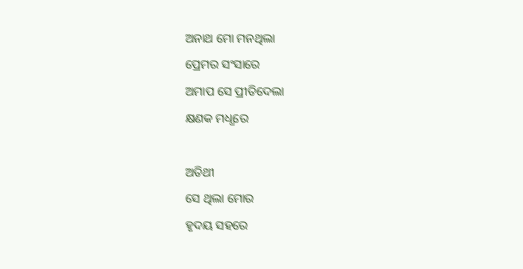ଅନାଥ ମୋ ମନଥିଲା
ପ୍ରେମର ସଂସାରେ
ଅମାପ ସେ ପ୍ରୀତିଦେଲା
କ୍ଷଣକ ମଧ୍ଧରେ

ଅତିଥୀ
ସେ ଥିଲା ମୋର
ହୃଦୟ ସହରେ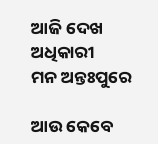ଆଜି ଦେଖ ଅଧିକାରୀ
ମନ ଅନ୍ତଃପୁରେ

ଆଉ କେବେ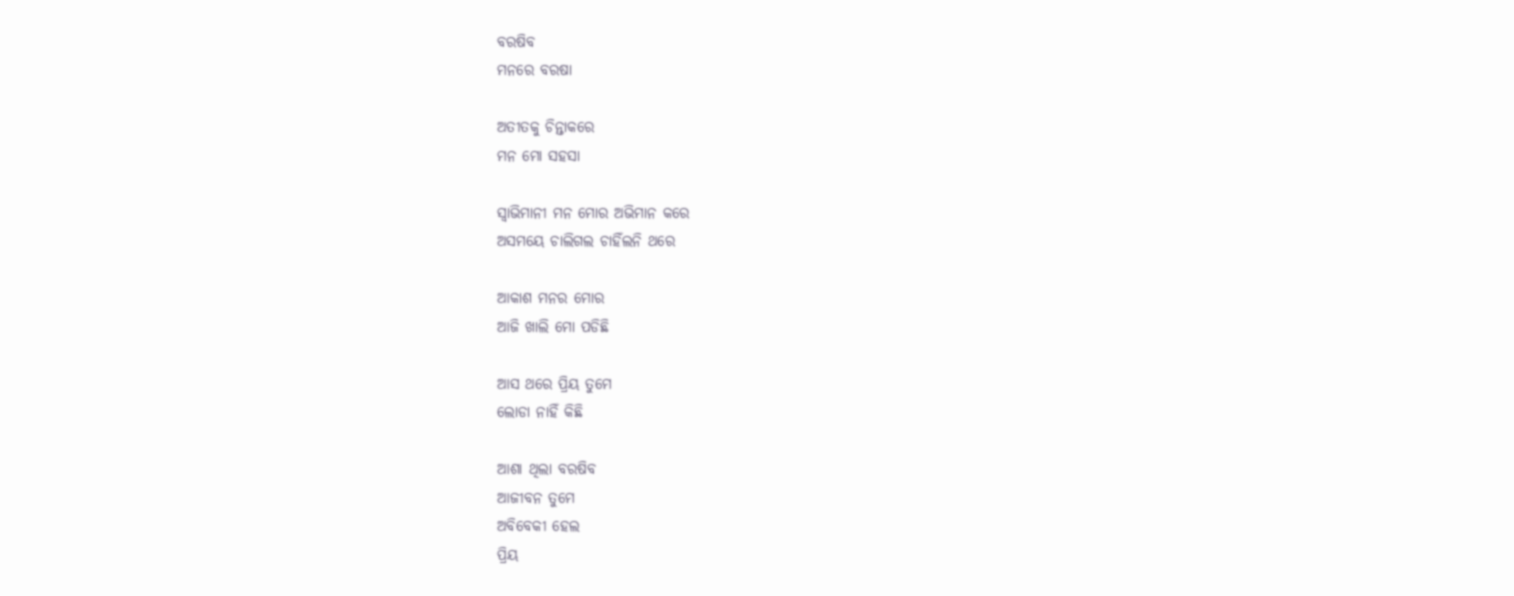ବରଷିବ
ମନରେ ବରଷା

ଅତୀତକୁ ଚିନ୍ତାକରେ
ମନ ମୋ ସହସା

ସ୍ବାଭିମାନୀ ମନ ମୋର ଅଭିମାନ କରେ
ଅସମୟେ ଚାଲିଗଲ ଚାହିଁଲନି ଥରେ

ଆକାଶ ମନର ମୋର
ଆଜି ଖାଲି ମୋ ପଡିଛି

ଆସ ଥରେ ପ୍ରିୟ ତୁମେ
ଲୋଡା ନାହିଁ କିଛି

ଆଶା ଥିଲା ବରଷିବ
ଆଜୀବନ ତୁମେ
ଅବିବେକୀ ହେଲ
ପ୍ରିୟ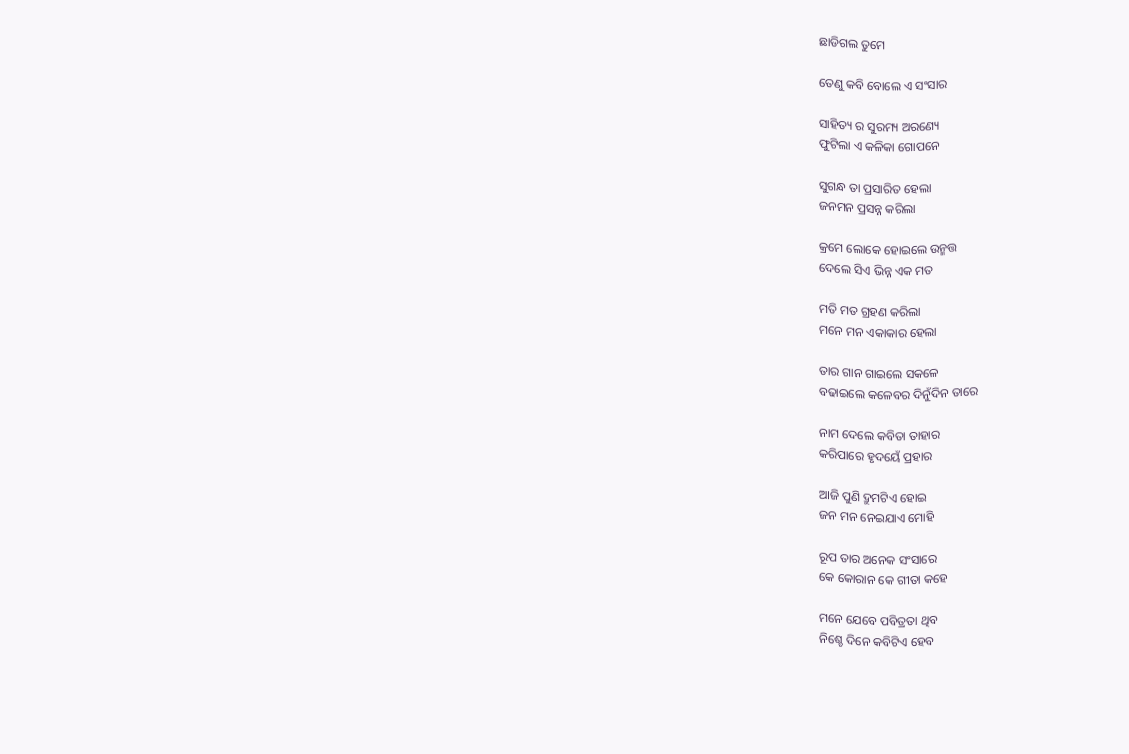ଛାଡିଗଲ ତୁମେ

ତେଣୁ କବି ବୋଲେ ଏ ସଂସାର

ସାହିତ୍ୟ ର ସୁରମ୍ୟ ଅରଣ୍ୟେ
ଫୁଟିଲା ଏ କଳିକା ଗୋପନେ

ସୁଗନ୍ଧ ତା ପ୍ରସାରିତ ହେଲା
ଜନମନ ପ୍ରସନ୍ନ କରିଲା

କ୍ରମେ ଲୋକେ ହୋଇଲେ ଉନ୍ମତ୍ତ
ଦେଲେ ସିଏ ଭିନ୍ନ ଏକ ମତ

ମତି ମତ ଗ୍ରହଣ କରିଲା
ମନେ ମନ ଏକାକାର ହେଲା

ତାର ଗାନ ଗାଇଲେ ସକଳେ
ବଢାଇଲେ କଳେବର ଦିନୁଁଦିନ ତାରେ

ନାମ ଦେଲେ କବିତା ତାହାର
କରିପାରେ ହୃଦୟେଁ ପ୍ରହାର

ଆଜି ପୁଣି ଦ୍ରୁମଟିଏ ହୋଇ
ଜନ ମନ ନେଇଯାଏ ମୋହି

ରୂପ ତାର ଅନେକ ସଂସାରେ
କେ କୋରାନ କେ ଗୀତା କହେ

ମନେ ଯେବେ ପବିତ୍ରତା ଥିବ
ନିଶ୍ଚେ ଦିନେ କବିଟିଏ ହେବ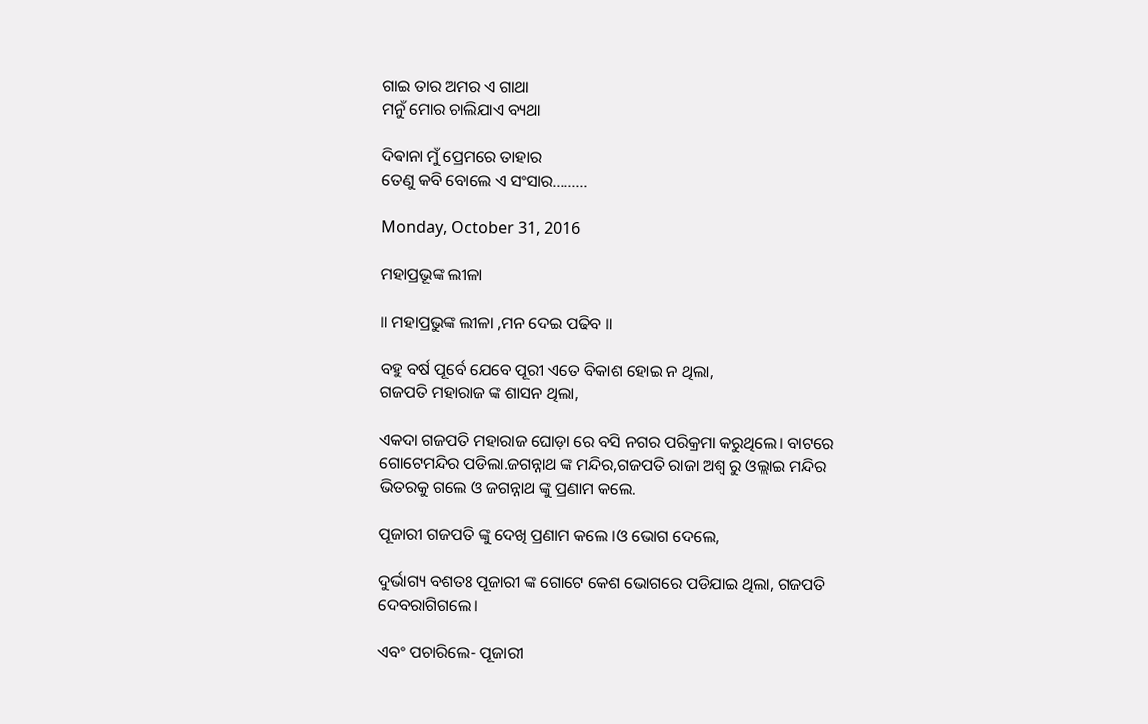ଗାଇ ତାର ଅମର ଏ ଗାଥା
ମନୁଁ ମୋର ଚାଲିଯାଏ ବ୍ୟଥା

ଦିଵାନା ମୁଁ ପ୍ରେମରେ ତାହାର
ତେଣୁ କବି ବୋଲେ ଏ ସଂସାର.........

Monday, October 31, 2016

ମହାପ୍ରଭୂଙ୍କ ଲୀଳା

॥ ମହାପ୍ରଭୁଙ୍କ ଲୀଳା ,ମନ ଦେଇ ପଢିବ ॥

ବହୁ ବର୍ଷ ପୂର୍ବେ ଯେବେ ପୂରୀ ଏତେ ବିକାଶ ହୋଇ ନ ଥିଲା,
ଗଜପତି ମହାରାଜ ଙ୍କ ଶାସନ ଥିଲା,

ଏକଦା ଗଜପତି ମହାରାଜ ଘୋଡ଼ା ରେ ବସି ନଗର ପରିକ୍ରମା କରୁଥିଲେ। ବାଟରେ ଗୋଟେମନ୍ଦିର ପଡିଲା.ଜଗନ୍ନାଥ ଙ୍କ ମନ୍ଦିର,ଗଜପତି ରାଜା ଅଶ୍ୱ ରୁ ଓଲ୍ଲାଇ ମନ୍ଦିର ଭିତରକୁ ଗଲେ ଓ ଜଗନ୍ନାଥ ଙ୍କୁ ପ୍ରଣାମ କଲେ.

ପୂଜାରୀ ଗଜପତି ଙ୍କୁ ଦେଖି ପ୍ରଣାମ କଲେ ।ଓ ଭୋଗ ଦେଲେ,

ଦୁର୍ଭାଗ୍ୟ ବଶତଃ ପୂଜାରୀ ଙ୍କ ଗୋଟେ କେଶ ଭୋଗରେ ପଡିଯାଇ ଥିଲା, ଗଜପତି ଦେବରାଗିଗଲେ।

ଏବଂ ପଚାରିଲେ- ପୂଜାରୀ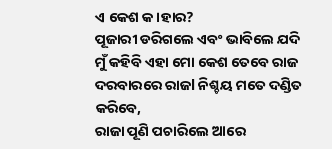ଏ କେଶ କ।ହାର?
ପୂଜାରୀ ଡରିଗଲେ ଏବଂ ଭାବିଲେ ଯଦି ମୁଁ କହିବି ଏହା ମୋ କେଶ ତେବେ ରାଜ ଦରବାରରେ ରାଜl ନିଶ୍ଚୟ ମତେ ଦଣ୍ଡିତ କରିବେ,
ରାଜା ପୂଣି ପଚାରିଲେ ଆରେ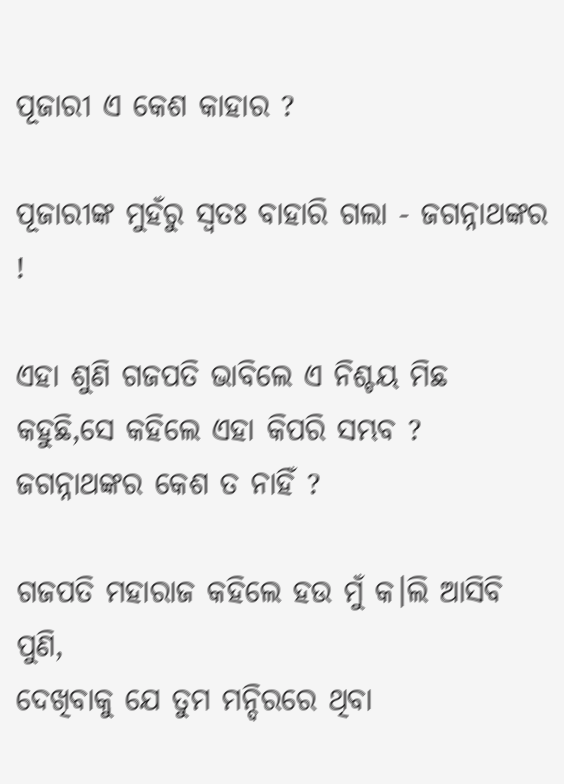ପୂଜାରୀ ଏ କେଶ କାହାର ?

ପୂଜାରୀଙ୍କ ମୁହଁରୁ ସ୍ଵତଃ ବାହାରି ଗଲା - ଜଗନ୍ନାଥଙ୍କର !

ଏହା ଶୁଣି ଗଜପତି ଭାବିଲେ ଏ ନିଶ୍ଚୟ ମିଛ କହୁଛି,ସେ କହିଲେ ଏହା କିପରି ସମ୍ଭବ ?
ଜଗନ୍ନାଥଙ୍କର କେଶ ତ ନାହିଁ ?

ଗଜପତି ମହାରାଜ କହିଲେ ହଉ ମୁଁ କ।ଲି ଆସିବି ପୁଣି,
ଦେଖିବାକୁ ଯେ ତୁମ ମନ୍ଦିରରେ ଥିବା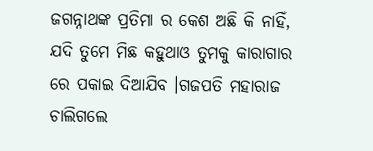ଜଗନ୍ନାଥଙ୍କ ପ୍ରତିମା ର କେଶ ଅଛି କି ନାହିଁ, ଯଦି ତୁମେ ମିଛ କହୁଥାଓ ତୁମକୁ କାରାଗାର ରେ ପକାଇ ଦିଆଯିବ ।ଗଜପତି ମହାରାଜ ଚାଲିଗଲେ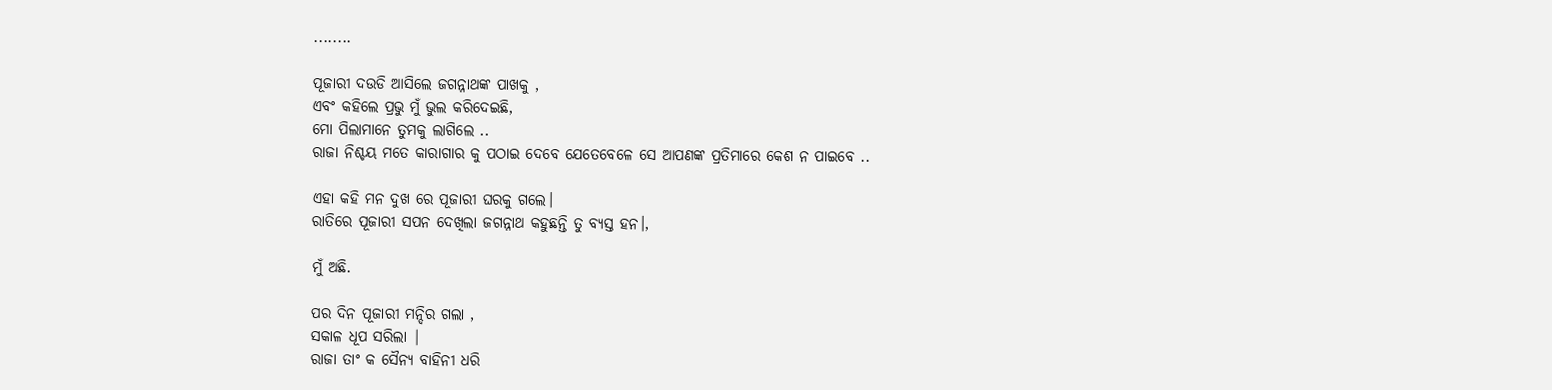........

ପୂଜାରୀ ଦଉଡି ଆସିଲେ ଜଗନ୍ନାଥଙ୍କ ପାଖକୁ ,
ଏବଂ କହିଲେ ପ୍ରଭୁ ମୁଁ ଭୁଲ କରିଦେଇଛି,
ମୋ ପିଲାମାନେ ତୁମକୁ ଲାଗିଲେ ..
ରାଜା ନିଶ୍ଚୟ ମତେ କାରାଗାର କୁ ପଠାଇ ଦେବେ ଯେତେବେଳେ ସେ ଆପଣଙ୍କ ପ୍ରତିମାରେ କେଶ ନ ପାଇବେ ..

ଏହା କହି ମନ ଦୁଖ ରେ ପୂଜାରୀ ଘରକୁ ଗଲେ।
ରାତିରେ ପୂଜାରୀ ସପନ ଦେଖିଲା ଜଗନ୍ନାଥ କହୁଛନ୍ତି ତୁ ବ୍ୟସ୍ତ ହନ।,

ମୁଁ ଅଛି.

ପର ଦିନ ପୂଜାରୀ ମନ୍ଦିର ଗଲା ,
ସକାଳ ଧୂପ ସରିଲା |
ରାଜା ତାଂ କ ସୈନ୍ୟ ବାହିନୀ ଧରି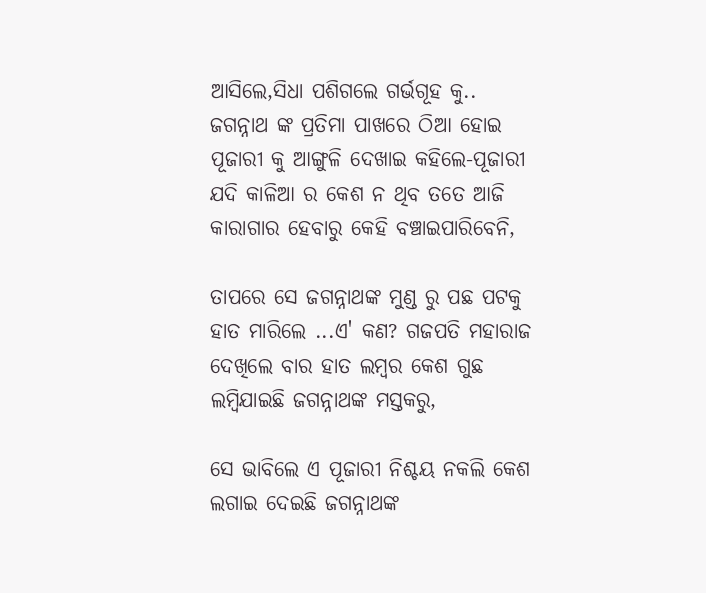ଆସିଲେ,ସିଧା ପଶିଗଲେ ଗର୍ଭଗୂହ କୁ..
ଜଗନ୍ନାଥ ଙ୍କ ପ୍ରତିମା ପାଖରେ ଠିଆ ହୋଇ ପୂଜାରୀ କୁ ଆଙ୍ଗୁଳି ଦେଖାଇ କହିଲେ-ପୂଜାରୀ ଯଦି କାଳିଆ ର କେଶ ନ ଥିବ ତତେ ଆଜି କାରାଗାର ହେବାରୁ କେହି ବଞ୍ଚାଇପାରିବେନି,

ତାପରେ ସେ ଜଗନ୍ନାଥଙ୍କ ମୁଣ୍ଡ ରୁ ପଛ ପଟକୁ ହାତ ମାରିଲେ ...ଏ' କଣ? ଗଜପତି ମହାରାଜ ଦେଖିଲେ ବାର ହାତ ଲମ୍ବର କେଶ ଗୁଛ ଲମ୍ବିଯାଇଛି ଜଗନ୍ନାଥଙ୍କ ମସ୍ତକରୁ,

ସେ ଭାବିଲେ ଏ ପୂଜାରୀ ନିଶ୍ଚୟ ନକଲି କେଶ ଲଗାଇ ଦେଇଛି ଜଗନ୍ନାଥଙ୍କ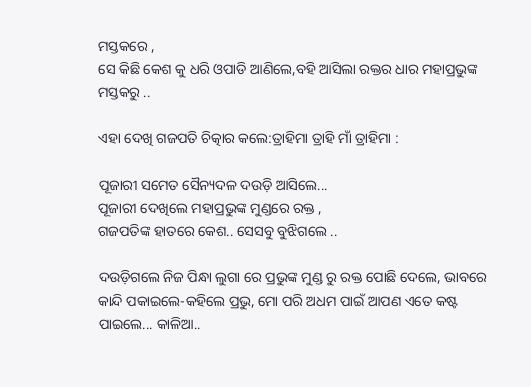ମସ୍ତକରେ ,
ସେ କିଛି କେଶ କୁ ଧରି ଓପାଡି ଆଣିଲେ,ବହି ଆସିଲା ରକ୍ତର ଧାର ମହାପ୍ରଭୁଙ୍କ ମସ୍ତକରୁ ..

ଏହା ଦେଖି ଗଜପତି ଚିତ୍କାର କଲେ:ତ୍ରାହିମା ତ୍ରାହି ମାଁ ତ୍ରାହିମା :

ପୂଜାରୀ ସମେତ ସୈନ୍ୟଦଳ ଦଉଡ଼ି ଆସିଲେ...
ପୂଜାରୀ ଦେଖିଲେ ମହାପ୍ରଭୁଙ୍କ ମୁଣ୍ଡରେ ରକ୍ତ ,
ଗଜପତିଙ୍କ ହାତରେ କେଶ.. ସେସବୁ ବୁଝିଗଲେ ..

ଦଉଡ଼ିଗଲେ ନିଜ ପିନ୍ଧା ଲୁଗା ରେ ପ୍ରଭୁଙ୍କ ମୁଣ୍ଡ ରୁ ରକ୍ତ ପୋଛି ଦେଲେ, ଭାବରେ କାନ୍ଦି ପକାଇଲେ-କହିଲେ ପ୍ରଭୁ, ମୋ ପରି ଅଧମ ପାଇଁ ଆପଣ ଏତେ କଷ୍ଟ ପାଇଲେ... କାଳିଆ..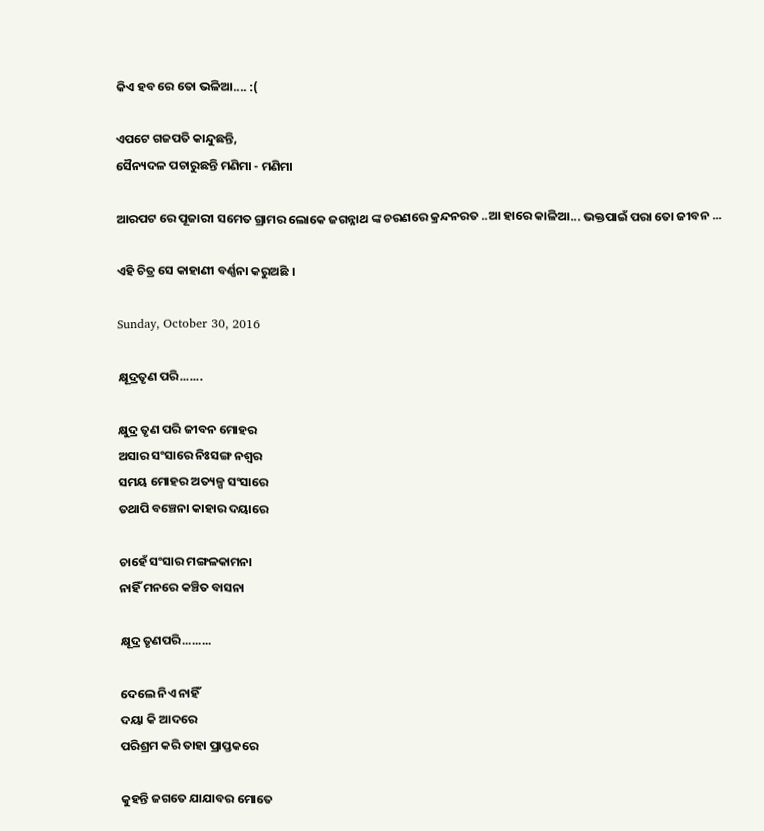କିଏ ହବ ରେ ତୋ ଭଳିଆ.... :(

ଏପଟେ ଗଜପତି କାନ୍ଦୁଛନ୍ତି,
ସୈନ୍ୟଦଳ ପଚାରୁଛନ୍ତି ମଣିମା - ମଣିମା

ଆରପଟ ରେ ପୂଜାରୀ ସମେତ ଗ୍ରାମର ଲୋକେ ଜଗନ୍ନାଥ ଙ୍କ ଚରଣରେ କ୍ରନ୍ଦନରତ ..ଆ ହାରେ କାଳିଆ... ଭକ୍ତପାଇଁ ପରା ତୋ ଜୀବନ ...

ଏହି ଚିତ୍ର ସେ କାହାଣୀ ବର୍ଣ୍ଣନା କରୁଅଛି ।

Sunday, October 30, 2016

କ୍ଷୂଦ୍ରତୃଣ ପରି.......

କ୍ଷୁଦ୍ର ତୃଣ ପରି ଜୀବନ ମୋହର
ଅସାର ସଂସାରେ ନିଃସଙ୍ଗ ନଶ୍ବର
ସମୟ ମୋହର ଅତ୍ୟଳ୍ପ ସଂସାରେ
ତଥାପି ବଞ୍ଚେନା କାହାର ଦୟାରେ

ଚାହେଁ ସଂସାର ମଙ୍ଗଳକାମନା
ନାହିଁ ମନରେ କଞ୍ଚିତ ବାସନା

କ୍ଷୂଦ୍ର ତୃଣପରି.........

ଦେଲେ ନିଏ ନାହିଁ
ଦୟା କି ଆଦରେ
ପରିଶ୍ରମ କରି ତାହା ପ୍ରାପ୍ତକରେ

କୁହନ୍ତି ଜଗତେ ଯାଯାବର ମୋତେ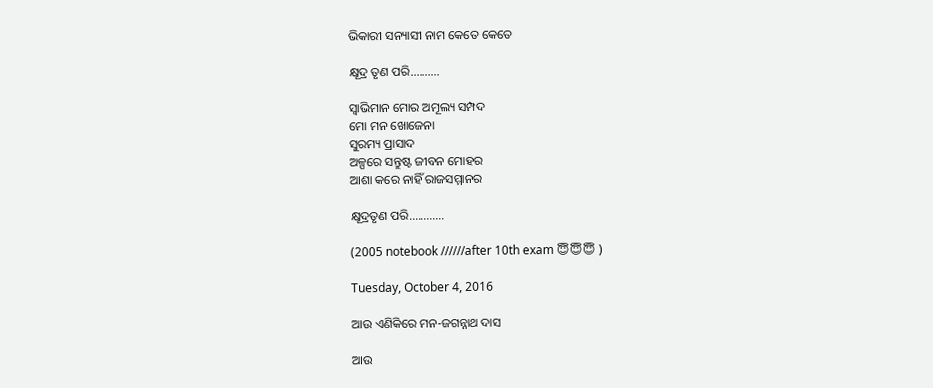ଭିକାରୀ ସନ୍ୟାସୀ ନାମ କେତେ କେତେ

କ୍ଷୂଦ୍ର ତୃଣ ପରି..........

ସ୍ବାଭିମାନ ମୋର ଅମୂଲ୍ୟ ସମ୍ପଦ
ମୋ ମନ ଖୋଜେନା
ସୁରମ୍ୟ ପ୍ରାସାଦ
ଅଳ୍ପରେ ସନ୍ତୁଷ୍ଟ ଜୀବନ ମୋହର
ଆଶା କରେ ନାହିଁ ରାଜସମ୍ମାନର

କ୍ଷୂଦ୍ରତୃଣ ପରି............

(2005 notebook //////after 10th exam 😇😇😇 )

Tuesday, October 4, 2016

ଆଉ ଏଣିକିରେ ମନ-ଜଗନ୍ନାଥ ଦାସ

ଆଉ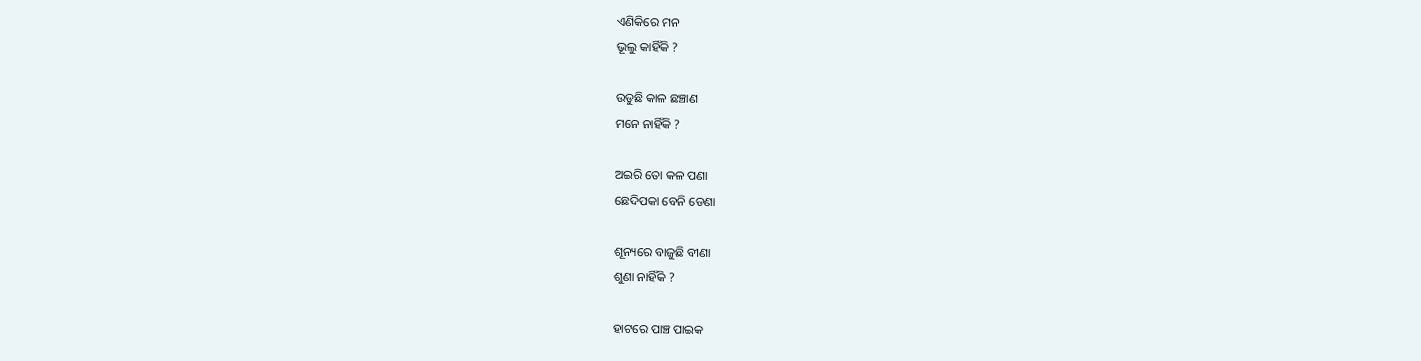ଏଣିକିରେ ମନ
ଭୂଲୁ କାହିଁକି ?

ଉଡୁଛି କାଳ ଛଞ୍ଚାଣ
ମନେ ନାହିଁକି ?

ଅଇରି ତୋ କଳ ପଣା
ଛେଦିପକା ବେନି ଡେଣା

ଶୂନ୍ୟରେ ବାଜୁଛି ବୀଣା
ଶୁଣା ନାହିଁକି ?

ହାଟରେ ପାଞ୍ଚ ପାଇକ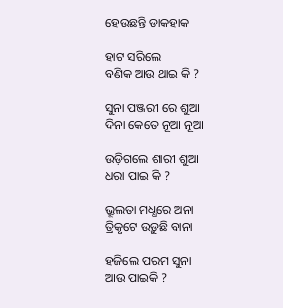ହେଉଛନ୍ତି ଡାକହାକ

ହାଟ ସରିଲେ
ବଣିକ ଆଉ ଥାଇ କି ?

ସୁନା ପଞ୍ଜରୀ ରେ ଶୁଆ
ଦିନା କେତେ ନୂଆ ନୂଆ

ଉଡ଼ିଗଲେ ଶାରୀ ଶୁଆ
ଧରା ପାଇ କି ?

ଭ୍ରୂଲତା ମଧ୍ଧରେ ଅନା
ତ୍ରିକୃଟେ ଉଡ଼ୁଛି ବାନା

ହଜିଲେ ପରମ ସୁନା
ଆଉ ପାଇକି ?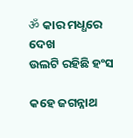ॐ କାର ମଧ୍ଧରେ ଦେଖ
ଉଲଟି ରହିଛି ହଂସ

କହେ ଜଗନ୍ନାଥ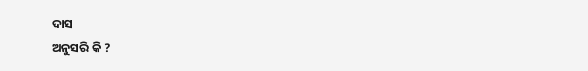ଦାସ
ଅନୁସରି କି ?